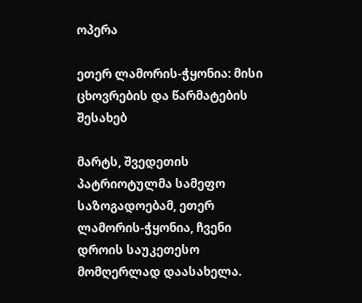ოპერა

ეთერ ლამორის-ჭყონია: მისი ცხოვრების და წარმატების შესახებ

მარტს, შვედეთის პატრიოტულმა სამეფო საზოგადოებამ, ეთერ ლამორის-ჭყონია, ჩვენი დროის საუკეთესო მომღერლად დაასახელა.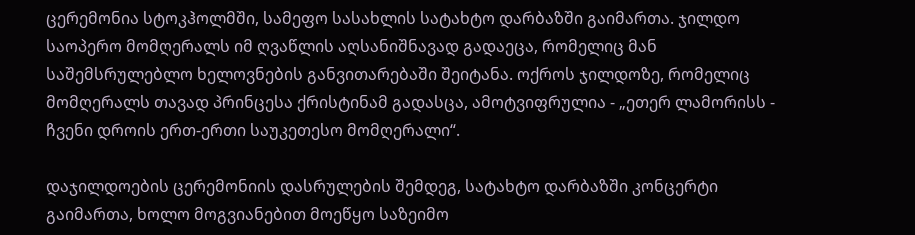ცერემონია სტოკჰოლმში, სამეფო სასახლის სატახტო დარბაზში გაიმართა. ჯილდო საოპერო მომღერალს იმ ღვაწლის აღსანიშნავად გადაეცა, რომელიც მან საშემსრულებლო ხელოვნების განვითარებაში შეიტანა. ოქროს ჯილდოზე, რომელიც მომღერალს თავად პრინცესა ქრისტინამ გადასცა, ამოტვიფრულია - „ეთერ ლამორისს - ჩვენი დროის ერთ-ერთი საუკეთესო მომღერალი“.

დაჯილდოების ცერემონიის დასრულების შემდეგ, სატახტო დარბაზში კონცერტი გაიმართა, ხოლო მოგვიანებით მოეწყო საზეიმო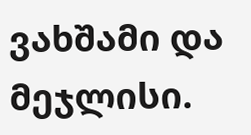ვახშამი და მეჯლისი.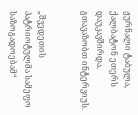ჟურნალი ტაბულა, ქალბატონ ეთერს დაუკავშირდა. გთავაზობთ ინტერვიუს.


„შვედეთის პატრიოტულმა სამეფო საზოგადოებამ“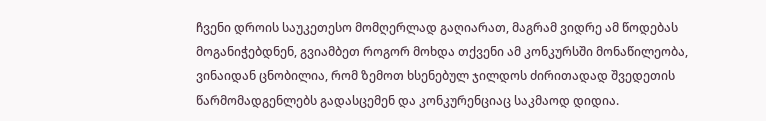ჩვენი დროის საუკეთესო მომღერლად გაღიარათ, მაგრამ ვიდრე ამ წოდებას მოგანიჭებდნენ, გვიამბეთ როგორ მოხდა თქვენი ამ კონკურსში მონაწილეობა, ვინაიდან ცნობილია, რომ ზემოთ ხსენებულ ჯილდოს ძირითადად შვედეთის წარმომადგენლებს გადასცემენ და კონკურენციაც საკმაოდ დიდია.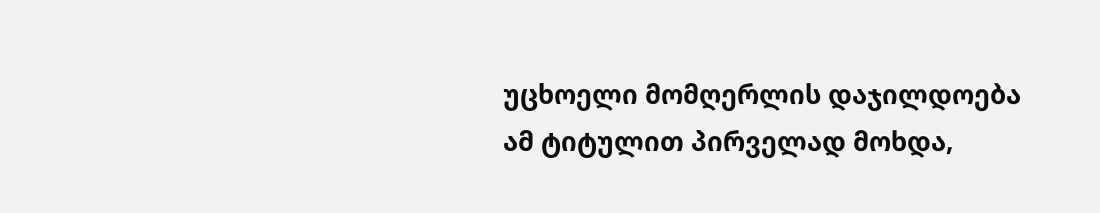უცხოელი მომღერლის დაჯილდოება ამ ტიტულით პირველად მოხდა,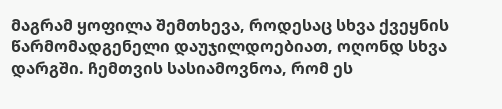მაგრამ ყოფილა შემთხევა, როდესაც სხვა ქვეყნის წარმომადგენელი დაუჯილდოებიათ, ოღონდ სხვა დარგში. ჩემთვის სასიამოვნოა, რომ ეს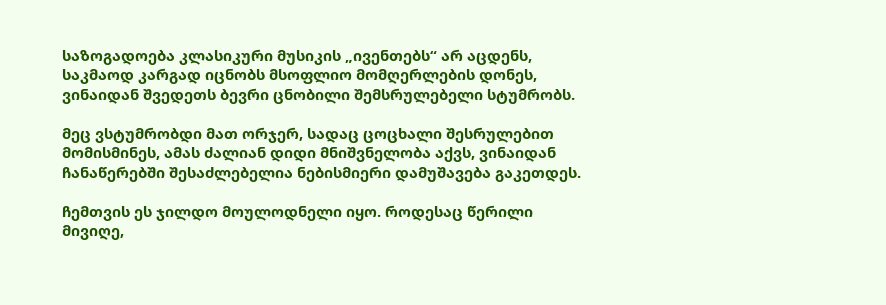საზოგადოება კლასიკური მუსიკის „ივენთებს“ არ აცდენს, საკმაოდ კარგად იცნობს მსოფლიო მომღერლების დონეს, ვინაიდან შვედეთს ბევრი ცნობილი შემსრულებელი სტუმრობს.

მეც ვსტუმრობდი მათ ორჯერ, სადაც ცოცხალი შესრულებით მომისმინეს, ამას ძალიან დიდი მნიშვნელობა აქვს, ვინაიდან ჩანაწერებში შესაძლებელია ნებისმიერი დამუშავება გაკეთდეს.

ჩემთვის ეს ჯილდო მოულოდნელი იყო. როდესაც წერილი მივიღე,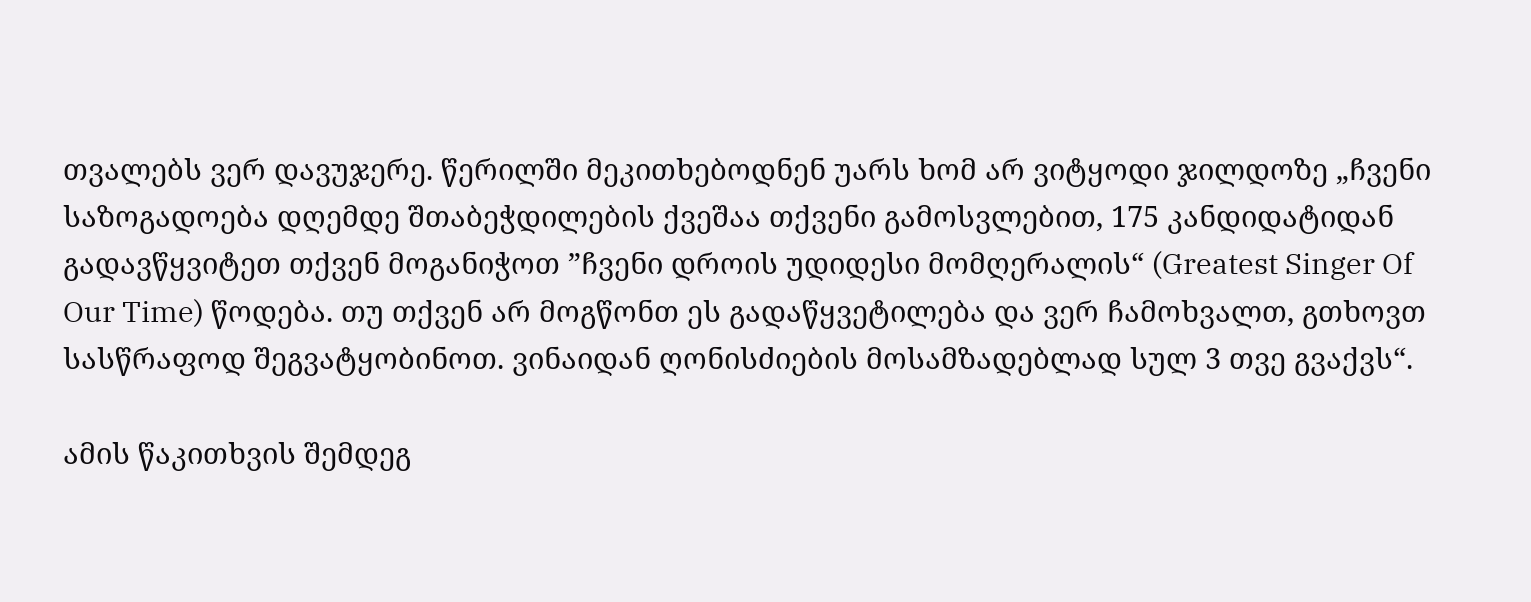თვალებს ვერ დავუჯერე. წერილში მეკითხებოდნენ უარს ხომ არ ვიტყოდი ჯილდოზე „ჩვენი საზოგადოება დღემდე შთაბეჭდილების ქვეშაა თქვენი გამოსვლებით, 175 კანდიდატიდან გადავწყვიტეთ თქვენ მოგანიჭოთ ”ჩვენი დროის უდიდესი მომღერალის“ (Greatest Singer Of Our Time) წოდება. თუ თქვენ არ მოგწონთ ეს გადაწყვეტილება და ვერ ჩამოხვალთ, გთხოვთ სასწრაფოდ შეგვატყობინოთ. ვინაიდან ღონისძიების მოსამზადებლად სულ 3 თვე გვაქვს“.

ამის წაკითხვის შემდეგ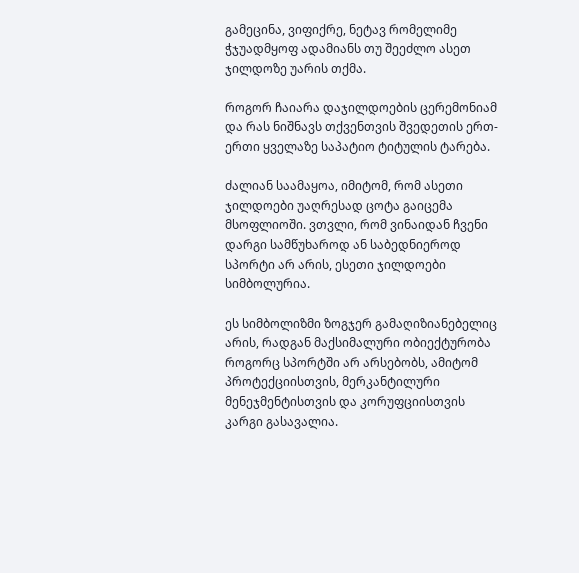გამეცინა, ვიფიქრე, ნეტავ რომელიმე ჭჯუადმყოფ ადამიანს თუ შეეძლო ასეთ ჯილდოზე უარის თქმა.

როგორ ჩაიარა დაჯილდოების ცერემონიამ და რას ნიშნავს თქვენთვის შვედეთის ერთ-ერთი ყველაზე საპატიო ტიტულის ტარება.

ძალიან საამაყოა, იმიტომ, რომ ასეთი ჯილდოები უაღრესად ცოტა გაიცემა მსოფლიოში. ვთვლი, რომ ვინაიდან ჩვენი დარგი სამწუხაროდ ან საბედნიეროდ სპორტი არ არის, ესეთი ჯილდოები სიმბოლურია.

ეს სიმბოლიზმი ზოგჯერ გამაღიზიანებელიც არის, რადგან მაქსიმალური ობიექტურობა როგორც სპორტში არ არსებობს, ამიტომ პროტექციისთვის, მერკანტილური მენეჯმენტისთვის და კორუფციისთვის კარგი გასავალია.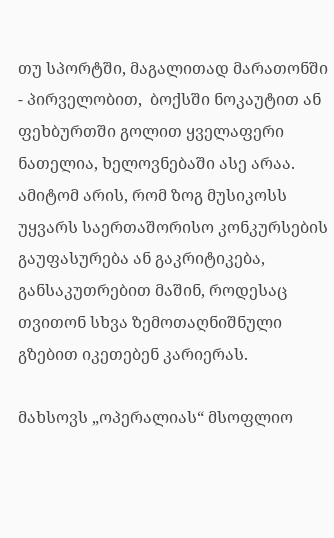თუ სპორტში, მაგალითად მარათონში - პირველობით,  ბოქსში ნოკაუტით ან ფეხბურთში გოლით ყველაფერი ნათელია, ხელოვნებაში ასე არაა. ამიტომ არის, რომ ზოგ მუსიკოსს უყვარს საერთაშორისო კონკურსების გაუფასურება ან გაკრიტიკება, განსაკუთრებით მაშინ, როდესაც თვითონ სხვა ზემოთაღნიშნული გზებით იკეთებენ კარიერას.

მახსოვს „ოპერალიას“ მსოფლიო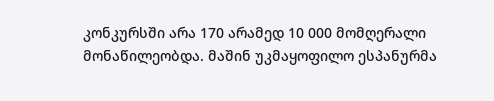კონკურსში არა 170 არამედ 10 000 მომღერალი მონაწილეობდა. მაშინ უკმაყოფილო ესპანურმა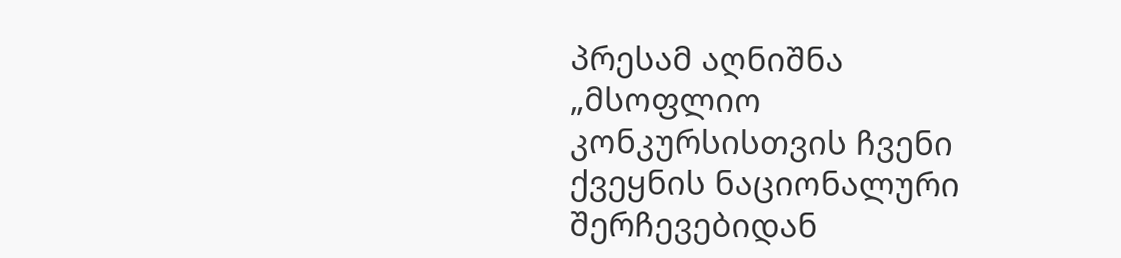პრესამ აღნიშნა „მსოფლიო კონკურსისთვის ჩვენი ქვეყნის ნაციონალური შერჩევებიდან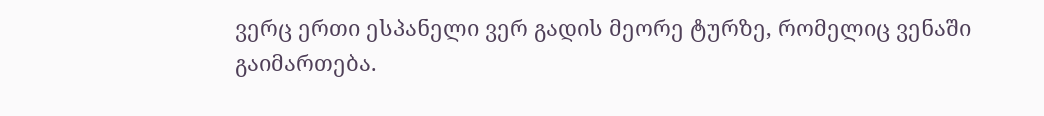ვერც ერთი ესპანელი ვერ გადის მეორე ტურზე, რომელიც ვენაში გაიმართება.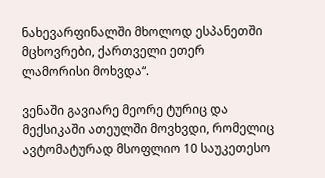ნახევარფინალში მხოლოდ ესპანეთში მცხოვრები, ქართველი ეთერ ლამორისი მოხვდა“.

ვენაში გავიარე მეორე ტურიც და მექსიკაში ათეულში მოვხვდი, რომელიც ავტომატურად მსოფლიო 10 საუკეთესო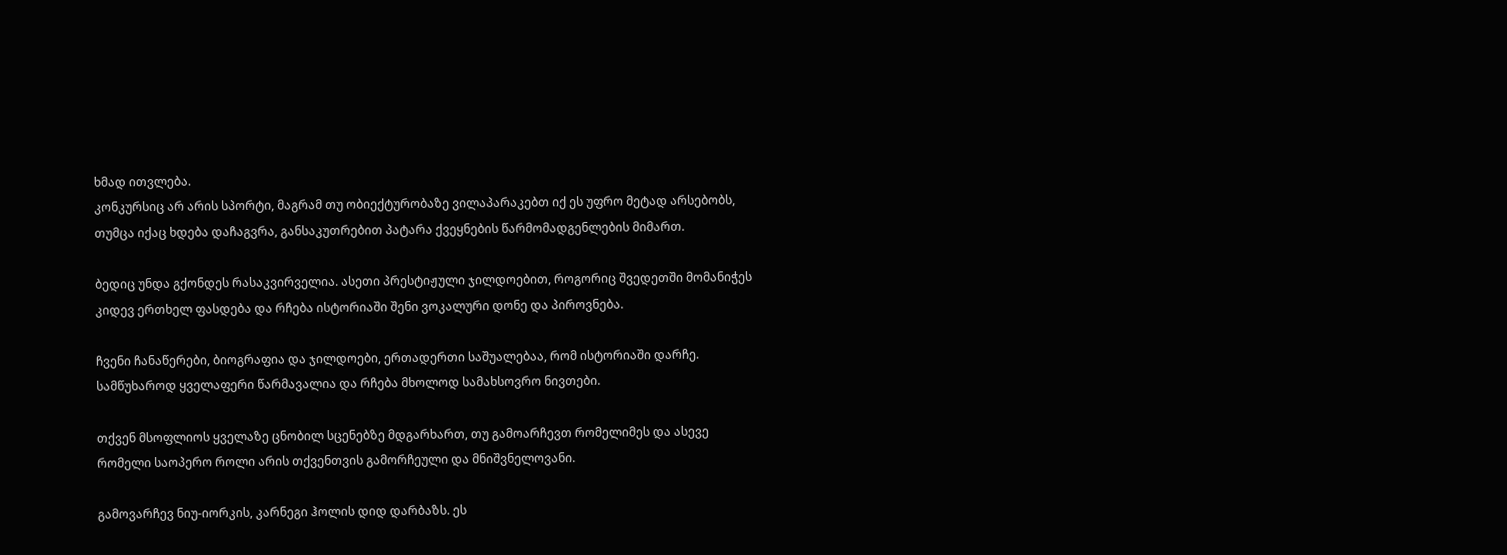ხმად ითვლება.
კონკურსიც არ არის სპორტი, მაგრამ თუ ობიექტურობაზე ვილაპარაკებთ იქ ეს უფრო მეტად არსებობს, თუმცა იქაც ხდება დაჩაგვრა, განსაკუთრებით პატარა ქვეყნების წარმომადგენლების მიმართ.

ბედიც უნდა გქონდეს რასაკვირველია. ასეთი პრესტიჟული ჯილდოებით, როგორიც შვედეთში მომანიჭეს კიდევ ერთხელ ფასდება და რჩება ისტორიაში შენი ვოკალური დონე და პიროვნება.

ჩვენი ჩანაწერები, ბიოგრაფია და ჯილდოები, ერთადერთი საშუალებაა, რომ ისტორიაში დარჩე.
სამწუხაროდ ყველაფერი წარმავალია და რჩება მხოლოდ სამახსოვრო ნივთები.

თქვენ მსოფლიოს ყველაზე ცნობილ სცენებზე მდგარხართ, თუ გამოარჩევთ რომელიმეს და ასევე რომელი საოპერო როლი არის თქვენთვის გამორჩეული და მნიშვნელოვანი.

გამოვარჩევ ნიუ-იორკის, კარნეგი ჰოლის დიდ დარბაზს. ეს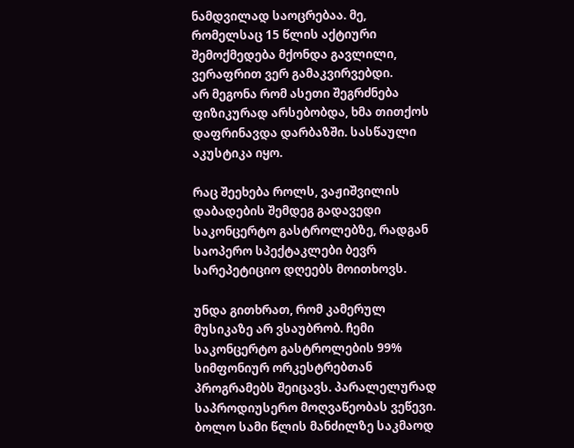ნამდვილად საოცრებაა. მე, რომელსაც 15 წლის აქტიური შემოქმედება მქონდა გავლილი, ვერაფრით ვერ გამაკვირვებდი.
არ მეგონა რომ ასეთი შეგრძნება ფიზიკურად არსებობდა, ხმა თითქოს დაფრინავდა დარბაზში. სასწაული აკუსტიკა იყო.

რაც შეეხება როლს, ვაჟიშვილის დაბადების შემდეგ გადავედი საკონცერტო გასტროლებზე, რადგან საოპერო სპექტაკლები ბევრ სარეპეტიციო დღეებს მოითხოვს.

უნდა გითხრათ, რომ კამერულ მუსიკაზე არ ვსაუბრობ. ჩემი საკონცერტო გასტროლების 99% სიმფონიურ ორკესტრებთან  პროგრამებს შეიცავს. პარალელურად საპროდიუსერო მოღვაწეობას ვეწევი. ბოლო სამი წლის მანძილზე საკმაოდ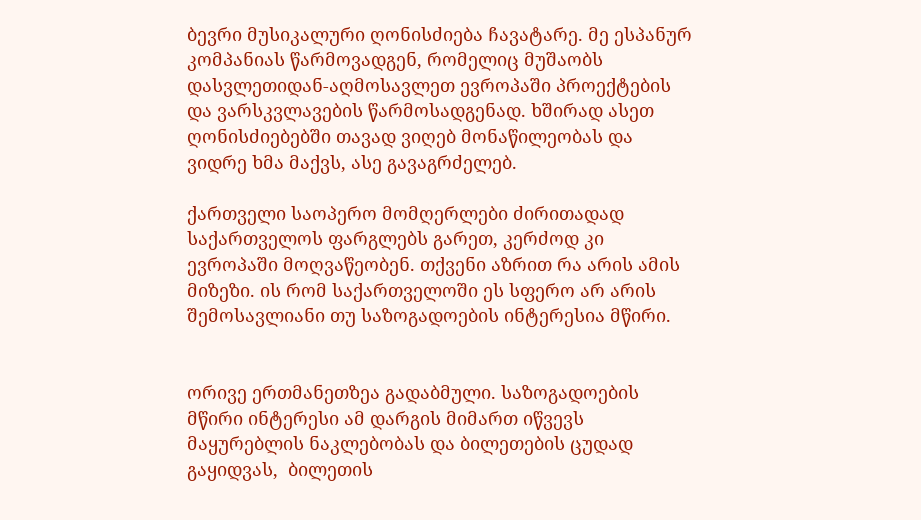ბევრი მუსიკალური ღონისძიება ჩავატარე. მე ესპანურ კომპანიას წარმოვადგენ, რომელიც მუშაობს დასვლეთიდან-აღმოსავლეთ ევროპაში პროექტების და ვარსკვლავების წარმოსადგენად. ხშირად ასეთ ღონისძიებებში თავად ვიღებ მონაწილეობას და ვიდრე ხმა მაქვს, ასე გავაგრძელებ.

ქართველი საოპერო მომღერლები ძირითადად საქართველოს ფარგლებს გარეთ, კერძოდ კი ევროპაში მოღვაწეობენ. თქვენი აზრით რა არის ამის მიზეზი. ის რომ საქართველოში ეს სფერო არ არის შემოსავლიანი თუ საზოგადოების ინტერესია მწირი.


ორივე ერთმანეთზეა გადაბმული. საზოგადოების მწირი ინტერესი ამ დარგის მიმართ იწვევს მაყურებლის ნაკლებობას და ბილეთების ცუდად გაყიდვას,  ბილეთის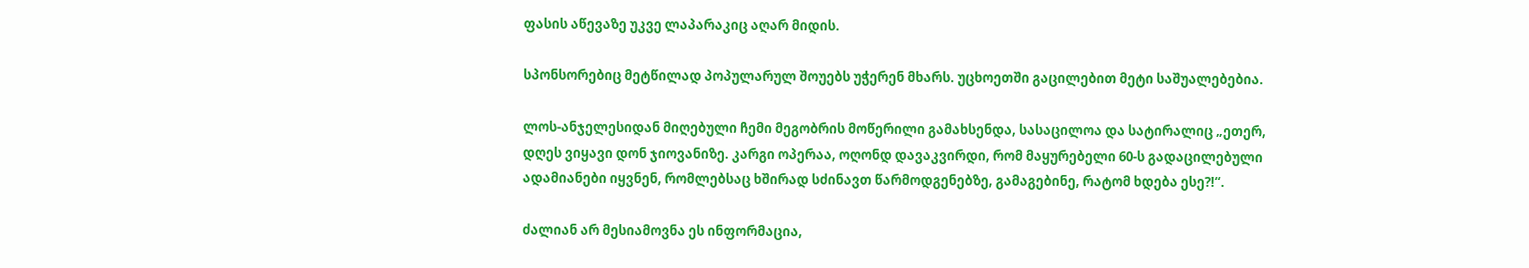ფასის აწევაზე უკვე ლაპარაკიც აღარ მიდის.

სპონსორებიც მეტწილად პოპულარულ შოუებს უჭერენ მხარს. უცხოეთში გაცილებით მეტი საშუალებებია.

ლოს-ანჯელესიდან მიღებული ჩემი მეგობრის მოწერილი გამახსენდა, სასაცილოა და სატირალიც „ეთერ, დღეს ვიყავი დონ ჯიოვანიზე. კარგი ოპერაა, ოღონდ დავაკვირდი, რომ მაყურებელი 60-ს გადაცილებული ადამიანები იყვნენ, რომლებსაც ხშირად სძინავთ წარმოდგენებზე, გამაგებინე, რატომ ხდება ესე?!“.

ძალიან არ მესიამოვნა ეს ინფორმაცია,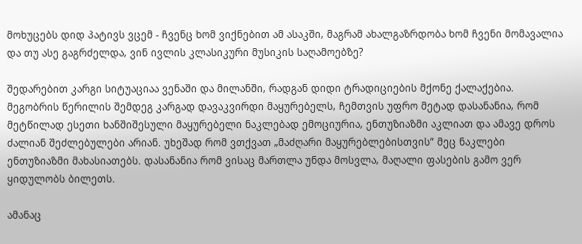მოხუცებს დიდ პატივს ვცემ - ჩვენც ხომ ვიქნებით ამ ასაკში, მაგრამ ახალგაზრდობა ხომ ჩვენი მომავალია და თუ ასე გაგრძელდა, ვინ ივლის კლასიკური მუსიკის საღამოებზე?

შედარებით კარგი სიტუაციაა ვენაში და მილანში, რადგან დიდი ტრადიციების მქონე ქალაქებია. მეგობრის წერილის შემდეგ კარგად დავაკვირდი მაყურებელს, ჩემთვის უფრო მეტად დასანანია, რომ მეტწილად ესეთი ხანშიშესული მაყურებელი ნაკლებად ემოციურია, ენთუზიაზმი აკლიათ და ამავე დროს ძალიან შეძლებულები არიან. უხეშად რომ ვთქვათ „მაძღარი მაყურებლებისთვის“ მეც ნაკლები ენთუზიაზმი მახასიათებს. დასანანია რომ ვისაც მართლა უნდა მოსვლა, მაღალი ფასების გამო ვერ ყიდულობს ბილეთს.

ამანაც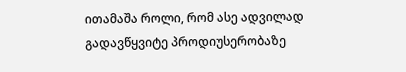ითამაშა როლი, რომ ასე ადვილად გადავწყვიტე პროდიუსერობაზე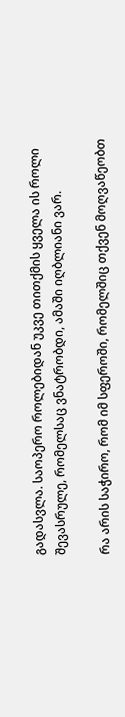გადასვლა. საოპერო როლებიდან უკვე თითქმის ყველა ის როლი შევასრულე, რომელსაც ვნატრობდი, ამაში იღბლიანი ვარ.

რა არის საჭირო, რომ იმ სფეროში, რომელშიც თქვენ მოღვაწეობთ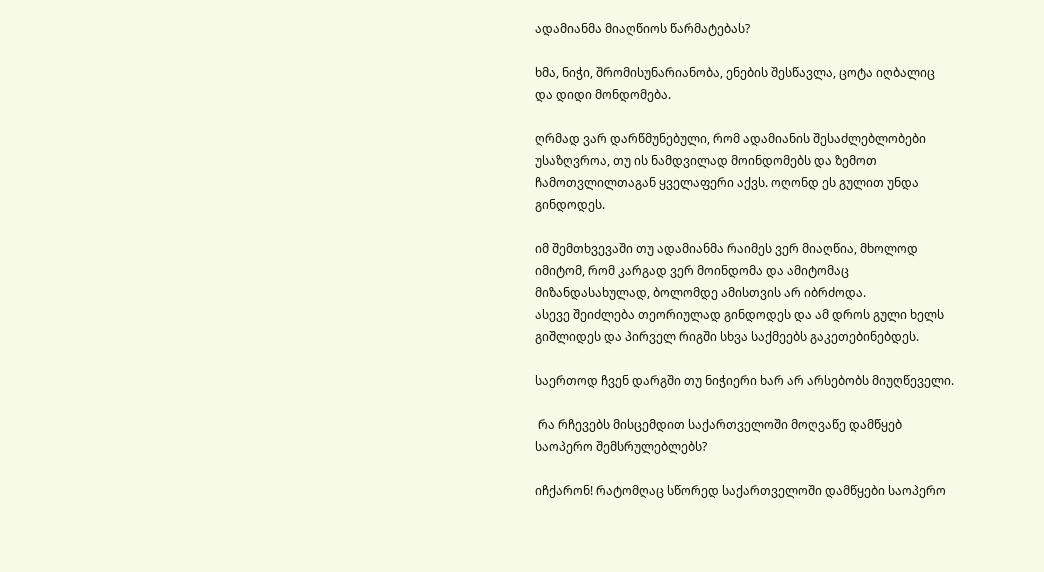ადამიანმა მიაღწიოს წარმატებას?

ხმა, ნიჭი, შრომისუნარიანობა, ენების შესწავლა, ცოტა იღბალიც და დიდი მონდომება.

ღრმად ვარ დარწმუნებული, რომ ადამიანის შესაძლებლობები უსაზღვროა, თუ ის ნამდვილად მოინდომებს და ზემოთ ჩამოთვლილთაგან ყველაფერი აქვს. ოღონდ ეს გულით უნდა გინდოდეს.

იმ შემთხვევაში თუ ადამიანმა რაიმეს ვერ მიაღწია, მხოლოდ იმიტომ, რომ კარგად ვერ მოინდომა და ამიტომაც მიზანდასახულად, ბოლომდე ამისთვის არ იბრძოდა.
ასევე შეიძლება თეორიულად გინდოდეს და ამ დროს გული ხელს გიშლიდეს და პირველ რიგში სხვა საქმეებს გაკეთებინებდეს.

საერთოდ ჩვენ დარგში თუ ნიჭიერი ხარ არ არსებობს მიუღწეველი.

 რა რჩევებს მისცემდით საქართველოში მოღვაწე დამწყებ საოპერო შემსრულებლებს?

იჩქარონ! რატომღაც სწორედ საქართველოში დამწყები საოპერო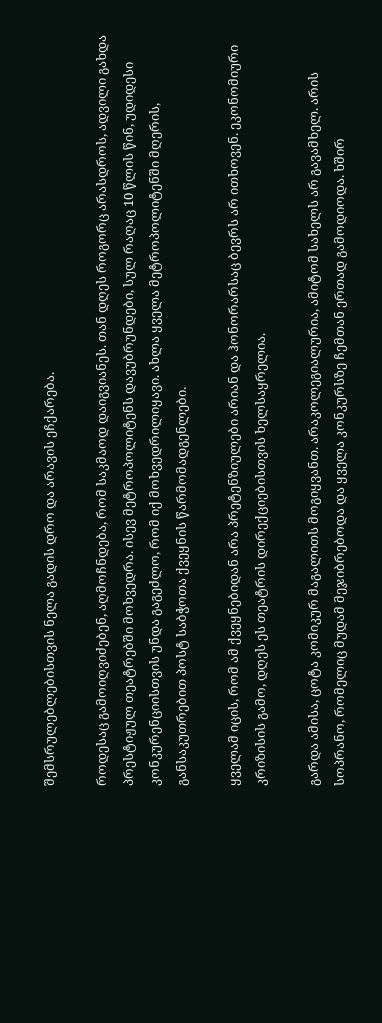შემსრულებლებისთვის ნელა გადის დრო და არავის ეჩქარება.

როდესაც გამოიღვიძებენ, აღმოჩნდება, რომ საკმაოდ დაიგვიანეს. თან დღეს როგორც არასდროს, ადვილი გახდა პრესტიჟულ თეატრებში მოხვედრა. ისევ მეტროპოლიტენს დავუბრუნდები, სულ რაღაც 10 წლის წინ, უდიდესი კონკურენციისთვის უნდა გაგეძლო, რომ იქ მოხვედრილიყავი. ახლა ყველა მეტროპოლიტენში მღერის, განსაკუთრებით პოსტ საბჭოთა ქვეყნის წარმომადგენლები.

ყველამ იცის, რომ ამ ქვეყნებიდან არა პრეტენზიულები არიან და ჰონორარსაც ბევრს არ ითხოვენ. ეკონომიური კრიზისის გამო, დღეს ეს თეატრის დირექციებისთვის ხელსაყრელია.

გარდა ამისა, ცოტა კომიკურ მაგალითს მოგიყვანთ. არაკოლეგიალურია, ამიტომ სახელს არ გავამხელ. არის სოპრანო, რომელიც მუდამ მეჯიბრებოდა და ყველა კონკურსზე ჩემთან ერთად გამოდიოდა. ხშირ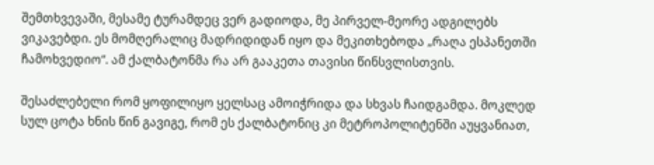შემთხვევაში, მესამე ტურამდეც ვერ გადიოდა, მე პირველ-მეორე ადგილებს ვიკავებდი. ეს მომღერალიც მადრიდიდან იყო და მეკითხებოდა „რაღა ესპანეთში ჩამოხვედიო“. ამ ქალბატონმა რა არ გააკეთა თავისი წინსვლისთვის.

შესაძლებელი რომ ყოფილიყო ყელსაც ამოიჭრიდა და სხვას ჩაიდგამდა. მოკლედ სულ ცოტა ხნის წინ გავიგე, რომ ეს ქალბატონიც კი მეტროპოლიტენში აუყვანიათ,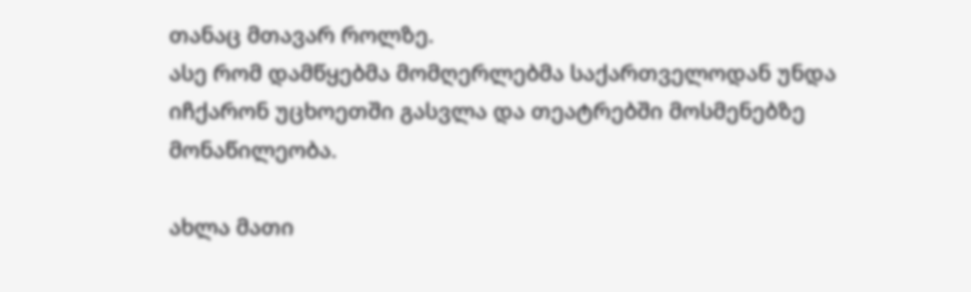თანაც მთავარ როლზე.
ასე რომ დამწყებმა მომღერლებმა საქართველოდან უნდა იჩქარონ უცხოეთში გასვლა და თეატრებში მოსმენებზე მონაწილეობა.

ახლა მათი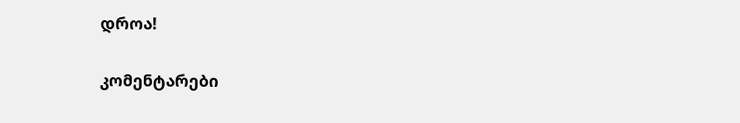დროა!

კომენტარები